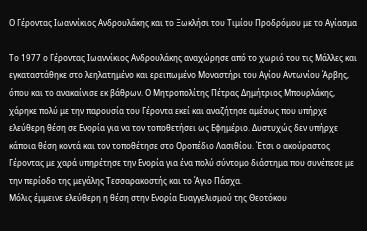Ο Γέροντας Ιωαννίκιος Ανδρουλάκης και το Ξωκλήσι του Τιμίου Προδρόμου με το Αγίασμα

Το 1977 ο Γέροντας Ιωαννίκιος Ανδρουλάκης αναχώρησε από το χωριό του τις Μάλλες και εγκαταστάθηκε στο λεηλατημένο και ερειπωμένο Μοναστήρι του Αγίου Αντωνίου Άρβης, όπου και το ανακαίνισε εκ βάθρων. Ο Μητροπολίτης Πέτρας Δημήτριος Μπουρλάκης, χάρηκε πολύ με την παρουσία του Γέροντα εκεί και αναζήτησε αμέσως που υπήρχε ελεύθερη θέση σε Ενορία για να τον τοποθετήσει ως Εφημέριο. Δυστυχώς δεν υπήρχε κάποια θέση κοντά και τον τοποθέτησε στο Οροπέδιο Λασιθίου. Έτσι ο ακούραστος Γέροντας με χαρά υπηρέτησε την Ενορία για ένα πολύ σύντομο διάστημα που συνέπεσε με την περίοδο της μεγάλης Τεσσαρακοστής και το Άγιο Πάσχα.
Μόλις έμμεινε ελεύθερη η θέση στην Ενορία Ευαγγελισμού της Θεοτόκου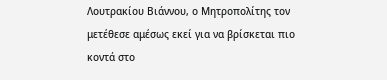Λουτρακίου Βιάννου, ο Μητροπολίτης τον μετέθεσε αμέσως εκεί για να βρίσκεται πιο κοντά στο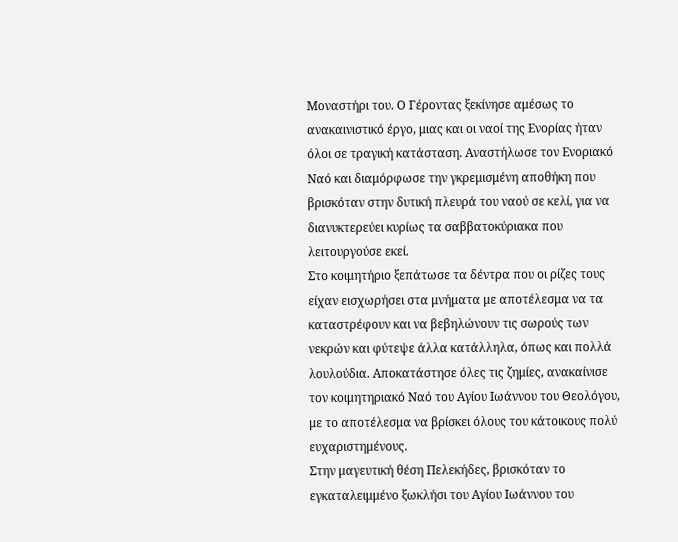Μοναστήρι του. Ο Γέροντας ξεκίνησε αμέσως το ανακαινιστικό έργο, μιας και οι ναοί της Ενορίας ήταν όλοι σε τραγική κατάσταση. Αναστήλωσε τον Ενοριακό Ναό και διαμόρφωσε την γκρεμισμένη αποθήκη που βρισκόταν στην δυτική πλευρά του ναού σε κελί, για να διανυκτερεύει κυρίως τα σαββατοκύριακα που λειτουργούσε εκεί.
Στο κοιμητήριο ξεπάτωσε τα δέντρα που οι ρίζες τους είχαν εισχωρήσει στα μνήματα με αποτέλεσμα να τα καταστρέφουν και να βεβηλώνουν τις σωρούς των νεκρών και φύτεψε άλλα κατάλληλα, όπως και πολλά λουλούδια. Αποκατάστησε όλες τις ζημίες, ανακαίνισε τον κοιμητηριακό Ναό του Αγίου Ιωάννου του Θεολόγου, με το αποτέλεσμα να βρίσκει όλους του κάτοικους πολύ ευχαριστημένους.
Στην μαγευτική θέση Πελεκήδες, βρισκόταν το εγκαταλειμμένο ξωκλήσι του Αγίου Ιωάννου του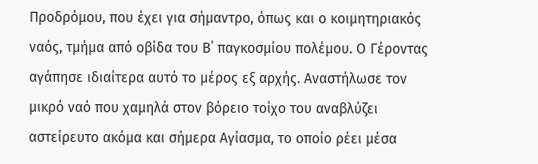Προδρόμου, που έχει για σήμαντρο, όπως και ο κοιμητηριακός ναός, τμήμα από οβίδα του Β΄ παγκοσμίου πολέμου. Ο Γέροντας αγάπησε ιδιαίτερα αυτό το μέρος εξ αρχής. Αναστήλωσε τον μικρό ναό που χαμηλά στον βόρειο τοίχο του αναβλύζει αστείρευτο ακόμα και σήμερα Αγίασμα, το οποίο ρέει μέσα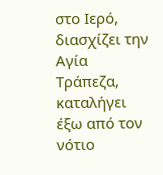στο Ιερό, διασχίζει την Αγία Τράπεζα, καταλήγει έξω από τον νότιο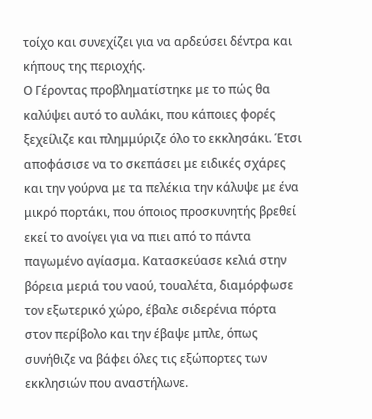τοίχο και συνεχίζει για να αρδεύσει δέντρα και κήπους της περιοχής.
Ο Γέροντας προβληματίστηκε με το πώς θα καλύψει αυτό το αυλάκι, που κάποιες φορές ξεχείλιζε και πλημμύριζε όλο το εκκλησάκι. Έτσι αποφάσισε να το σκεπάσει με ειδικές σχάρες και την γούρνα με τα πελέκια την κάλυψε με ένα μικρό πορτάκι, που όποιος προσκυνητής βρεθεί εκεί το ανοίγει για να πιει από το πάντα παγωμένο αγίασμα. Κατασκεύασε κελιά στην βόρεια μεριά του ναού, τουαλέτα, διαμόρφωσε τον εξωτερικό χώρο, έβαλε σιδερένια πόρτα στον περίβολο και την έβαψε μπλε, όπως συνήθιζε να βάφει όλες τις εξώπορτες των εκκλησιών που αναστήλωνε.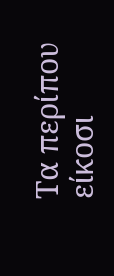Τα περίπου είκοσι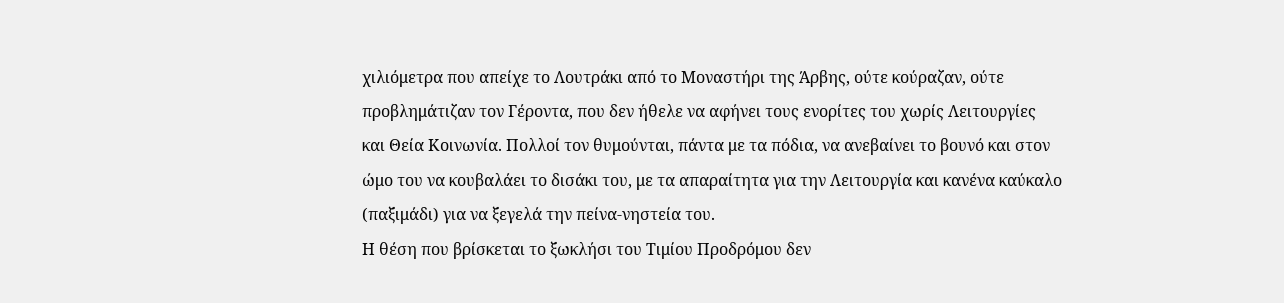χιλιόμετρα που απείχε το Λουτράκι από το Μοναστήρι της Άρβης, ούτε κούραζαν, ούτε προβλημάτιζαν τον Γέροντα, που δεν ήθελε να αφήνει τους ενορίτες του χωρίς Λειτουργίες και Θεία Κοινωνία. Πολλοί τον θυμούνται, πάντα με τα πόδια, να ανεβαίνει το βουνό και στον ώμο του να κουβαλάει το δισάκι του, με τα απαραίτητα για την Λειτουργία και κανένα καύκαλο (παξιμάδι) για να ξεγελά την πείνα-νηστεία του.
Η θέση που βρίσκεται το ξωκλήσι του Τιμίου Προδρόμου δεν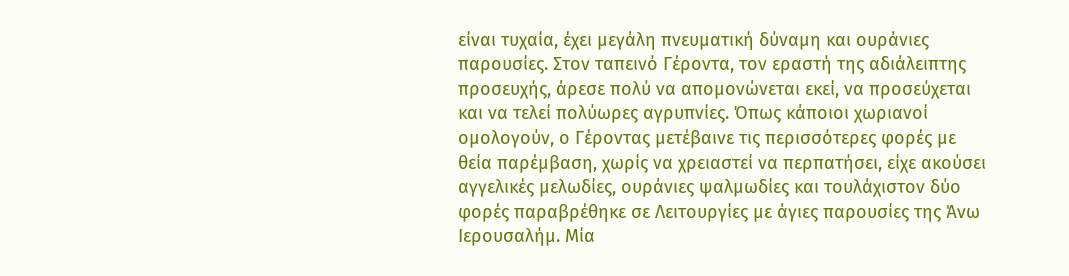είναι τυχαία, έχει μεγάλη πνευματική δύναμη και ουράνιες παρουσίες. Στον ταπεινό Γέροντα, τον εραστή της αδιάλειπτης προσευχής, άρεσε πολύ να απομονώνεται εκεί, να προσεύχεται και να τελεί πολύωρες αγρυπνίες. Όπως κάποιοι χωριανοί ομολογούν, ο Γέροντας μετέβαινε τις περισσότερες φορές με θεία παρέμβαση, χωρίς να χρειαστεί να περπατήσει, είχε ακούσει αγγελικές μελωδίες, ουράνιες ψαλμωδίες και τουλάχιστον δύο φορές παραβρέθηκε σε Λειτουργίες με άγιες παρουσίες της Άνω Ιερουσαλήμ. Μία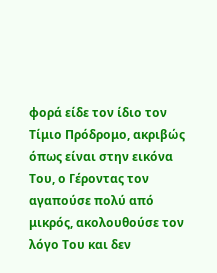φορά είδε τον ίδιο τον Τίμιο Πρόδρομο, ακριβώς όπως είναι στην εικόνα Του, ο Γέροντας τον αγαπούσε πολύ από μικρός, ακολουθούσε τον λόγο Του και δεν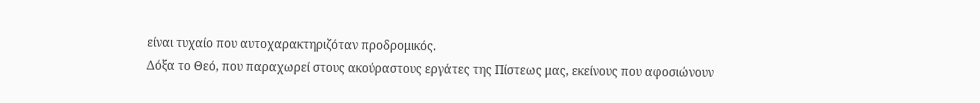είναι τυχαίο που αυτοχαρακτηριζόταν προδρομικός.
Δόξα το Θεό, που παραχωρεί στους ακούραστους εργάτες της Πίστεως μας, εκείνους που αφοσιώνουν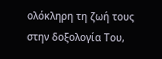ολόκληρη τη ζωή τους στην δοξολογία Του,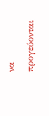να προγεύονται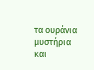τα ουράνια μυστήρια και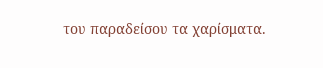του παραδείσου τα χαρίσματα.